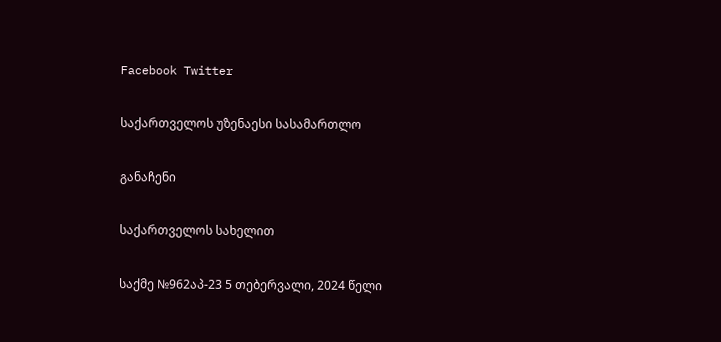Facebook Twitter

საქართველოს უზენაესი სასამართლო

განაჩენი

საქართველოს სახელით

საქმე №962აპ-23 5 თებერვალი, 2024 წელი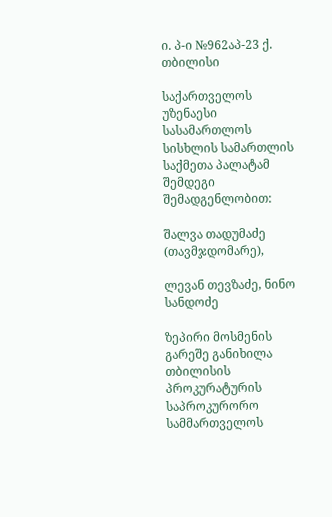ი. პ-ი №962აპ-23 ქ. თბილისი

საქართველოს უზენაესი სასამართლოს სისხლის სამართლის საქმეთა პალატამ შემდეგი შემადგენლობით:

შალვა თადუმაძე (თავმჯდომარე),

ლევან თევზაძე, ნინო სანდოძე

ზეპირი მოსმენის გარეშე განიხილა თბილისის პროკურატურის საპროკურორო სამმართველოს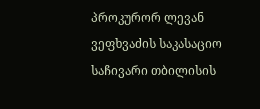პროკურორ ლევან ვეფხვაძის საკასაციო საჩივარი თბილისის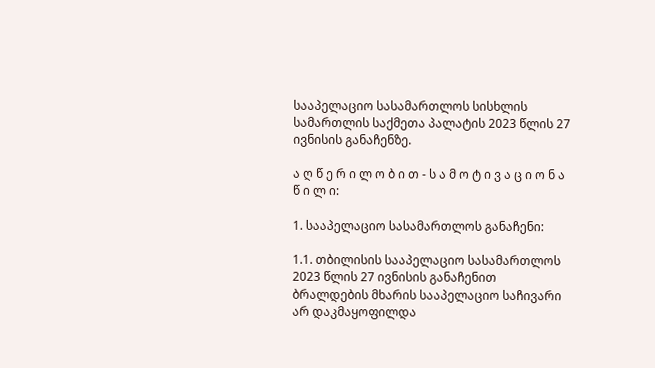სააპელაციო სასამართლოს სისხლის სამართლის საქმეთა პალატის 2023 წლის 27 ივნისის განაჩენზე.

ა ღ წ ე რ ი ლ ო ბ ი თ - ს ა მ ო ტ ი ვ ა ც ი ო ნ ა წ ი ლ ი:

1. სააპელაციო სასამართლოს განაჩენი:

1.1. თბილისის სააპელაციო სასამართლოს 2023 წლის 27 ივნისის განაჩენით ბრალდების მხარის სააპელაციო საჩივარი არ დაკმაყოფილდა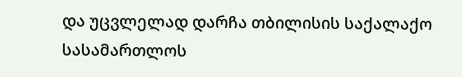და უცვლელად დარჩა თბილისის საქალაქო სასამართლოს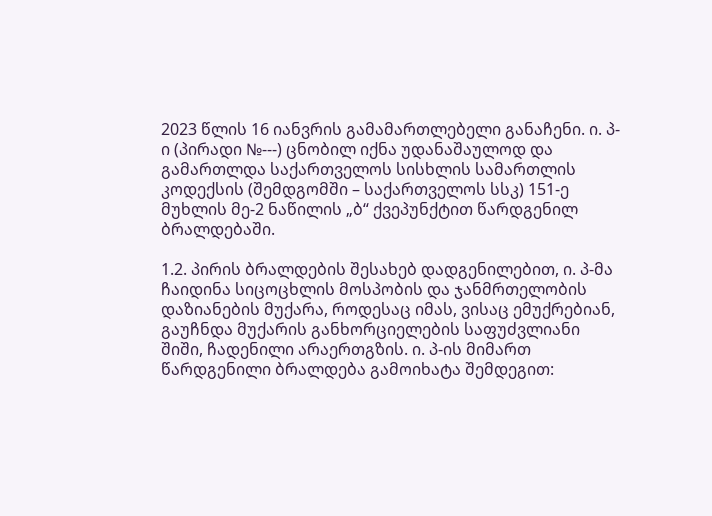2023 წლის 16 იანვრის გამამართლებელი განაჩენი. ი. პ-ი (პირადი №---) ცნობილ იქნა უდანაშაულოდ და გამართლდა საქართველოს სისხლის სამართლის კოდექსის (შემდგომში – საქართველოს სსკ) 151-ე მუხლის მე-2 ნაწილის „ბ“ ქვეპუნქტით წარდგენილ ბრალდებაში.

1.2. პირის ბრალდების შესახებ დადგენილებით, ი. პ-მა ჩაიდინა სიცოცხლის მოსპობის და ჯანმრთელობის დაზიანების მუქარა, როდესაც იმას, ვისაც ემუქრებიან, გაუჩნდა მუქარის განხორციელების საფუძვლიანი შიში, ჩადენილი არაერთგზის. ი. პ-ის მიმართ წარდგენილი ბრალდება გამოიხატა შემდეგით: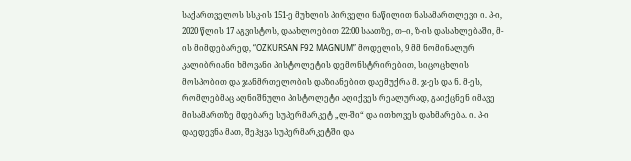საქართველოს სსკ-ის 151-ე მუხლის პირველი ნაწილით ნასამართლევი ი. პ-ი, 2020 წლის 17 აგვისტოს, დაახლოებით 22:00 საათზე, თ–ი, ზ-ის დასახლებაში, მ-ის მიმდებარედ, “OZKURSAN F92 MAGNUM” მოდელის, 9 მმ ნომინალურ კალიბრიანი ხმოვანი პისტოლეტის დემონსტრირებით, სიცოცხლის მოსპობით და ჯანმრთელობის დაზიანებით დაემუქრა მ. ჯ-ეს და ნ. მ-ეს, რომლებმაც აღნიშნული პისტოლეტი აღიქვეს რეალურად, გაიქცნენ იმავე მისამართზე მდებარე სუპერმარკეტ „ლ-ში“ და ითხოვეს დახმარება. ი. პ-ი დაედევნა მათ, შეჰყვა სუპერმარკეტში და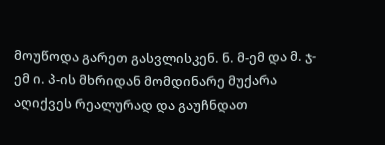მოუწოდა გარეთ გასვლისკენ. ნ. მ-ემ და მ. ჯ-ემ ი. პ-ის მხრიდან მომდინარე მუქარა აღიქვეს რეალურად და გაუჩნდათ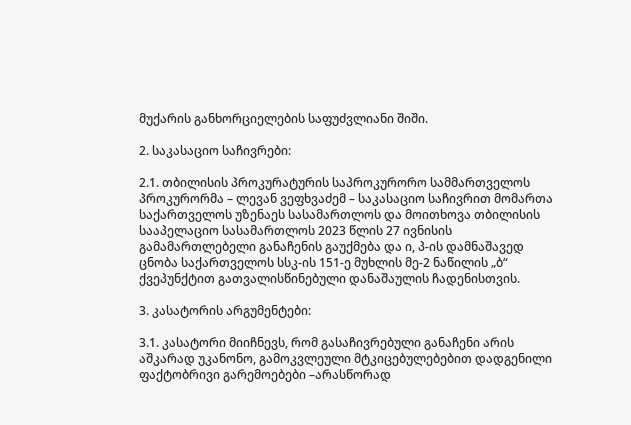მუქარის განხორციელების საფუძვლიანი შიში.

2. საკასაციო საჩივრები:

2.1. თბილისის პროკურატურის საპროკურორო სამმართველოს პროკურორმა – ლევან ვეფხვაძემ – საკასაციო საჩივრით მომართა საქართველოს უზენაეს სასამართლოს და მოითხოვა თბილისის სააპელაციო სასამართლოს 2023 წლის 27 ივნისის გამამართლებელი განაჩენის გაუქმება და ი, პ-ის დამნაშავედ ცნობა საქართველოს სსკ-ის 151-ე მუხლის მე-2 ნაწილის „ბ“ ქვეპუნქტით გათვალისწინებული დანაშაულის ჩადენისთვის.

3. კასატორის არგუმენტები:

3.1. კასატორი მიიჩნევს, რომ გასაჩივრებული განაჩენი არის აშკარად უკანონო, გამოკვლეული მტკიცებულებებით დადგენილი ფაქტობრივი გარემოებები –არასწორად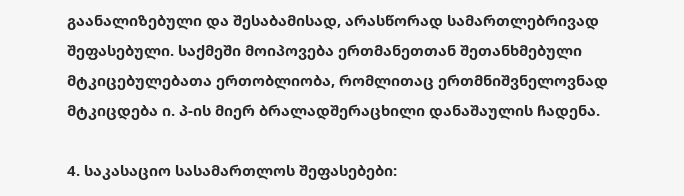გაანალიზებული და შესაბამისად, არასწორად სამართლებრივად შეფასებული. საქმეში მოიპოვება ერთმანეთთან შეთანხმებული მტკიცებულებათა ერთობლიობა, რომლითაც ერთმნიშვნელოვნად მტკიცდება ი. პ-ის მიერ ბრალადშერაცხილი დანაშაულის ჩადენა.

4. საკასაციო სასამართლოს შეფასებები: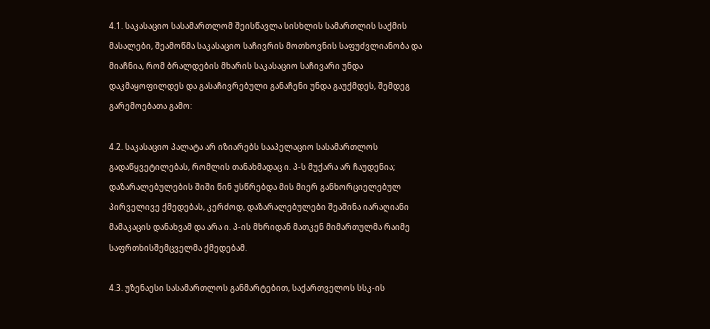4.1. საკასაციო სასამართლომ შეისწავლა სისხლის სამართლის საქმის მასალები, შეამოწმა საკასაციო საჩივრის მოთხოვნის საფუძვლიანობა და მიაჩნია, რომ ბრალდების მხარის საკასაციო საჩივარი უნდა დაკმაყოფილდეს და გასაჩივრებული განაჩენი უნდა გაუქმდეს, შემდეგ გარემოებათა გამო:

4.2. საკასაციო პალატა არ იზიარებს სააპელაციო სასამართლოს გადაწყვეტილებას, რომლის თანახმადაც ი. პ-ს მუქარა არ ჩაუდენია; დაზარალებულების შიში წინ უსწრებდა მის მიერ განხორციელებულ პირველივე ქმედებას, კერძოდ, დაზარალებულები შეაშინა იარაღიანი მამაკაცის დანახვამ და არა ი. პ-ის მხრიდან მათკენ მიმართულმა რაიმე საფრთხისშემცველმა ქმედებამ.

4.3. უზენაესი სასამართლოს განმარტებით, საქართველოს სსკ-ის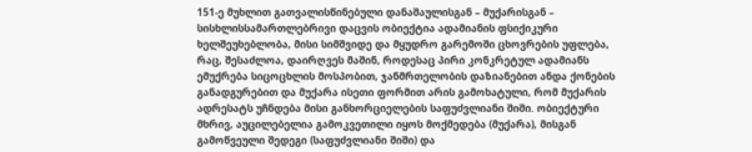151-ე მუხლით გათვალისწინებული დანაშაულისგან – მუქარისგან – სისხლისსამართლებრივი დაცვის ობიექტია ადამიანის ფსიქიკური ხელშეუხებლობა, მისი სიმშვიდე და მყუდრო გარემოში ცხოვრების უფლება, რაც, შესაძლოა, დაირღვეს მაშინ, როდესაც პირი კონკრეტულ ადამიანს ემუქრება სიცოცხლის მოსპობით, ჯანმრთელობის დაზიანებით ანდა ქონების განადგურებით და მუქარა ისეთი ფორმით არის გამოხატული, რომ მუქარის ადრესატს უჩნდება მისი განხორციელების საფუძვლიანი შიში. ობიექტური მხრივ, აუცილებელია გამოკვეთილი იყოს მოქმედება (მუქარა), მისგან გამოწვეული შედეგი (საფუძვლიანი შიში) და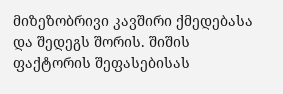მიზეზობრივი კავშირი ქმედებასა და შედეგს შორის. შიშის ფაქტორის შეფასებისას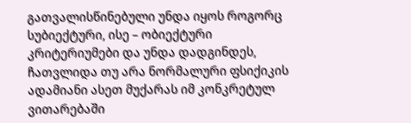გათვალისწინებული უნდა იყოს როგორც სუბიექტური, ისე – ობიექტური კრიტერიუმები და უნდა დადგინდეს, ჩათვლიდა თუ არა ნორმალური ფსიქიკის ადამიანი ასეთ მუქარას იმ კონკრეტულ ვითარებაში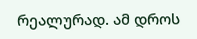რეალურად. ამ დროს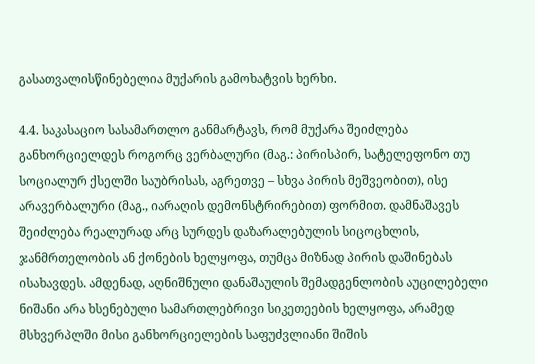გასათვალისწინებელია მუქარის გამოხატვის ხერხი.

4.4. საკასაციო სასამართლო განმარტავს, რომ მუქარა შეიძლება განხორციელდეს როგორც ვერბალური (მაგ.: პირისპირ, სატელეფონო თუ სოციალურ ქსელში საუბრისას, აგრეთვე – სხვა პირის მეშვეობით), ისე არავერბალური (მაგ., იარაღის დემონსტრირებით) ფორმით. დამნაშავეს შეიძლება რეალურად არც სურდეს დაზარალებულის სიცოცხლის, ჯანმრთელობის ან ქონების ხელყოფა, თუმცა მიზნად პირის დაშინებას ისახავდეს. ამდენად, აღნიშნული დანაშაულის შემადგენლობის აუცილებელი ნიშანი არა ხსენებული სამართლებრივი სიკეთეების ხელყოფა, არამედ მსხვერპლში მისი განხორციელების საფუძვლიანი შიშის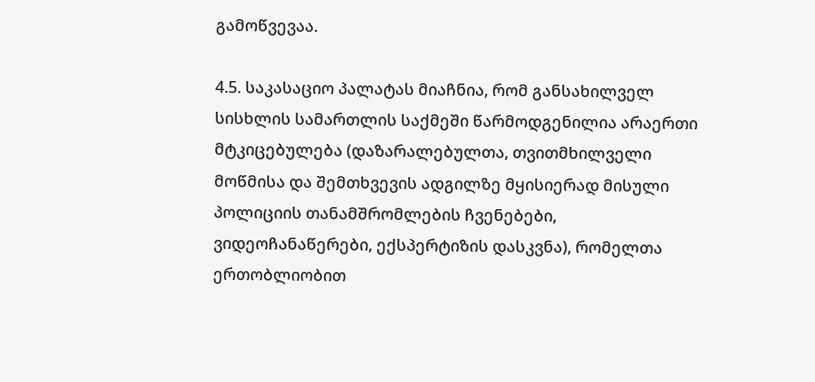გამოწვევაა.

4.5. საკასაციო პალატას მიაჩნია, რომ განსახილველ სისხლის სამართლის საქმეში წარმოდგენილია არაერთი მტკიცებულება (დაზარალებულთა, თვითმხილველი მოწმისა და შემთხვევის ადგილზე მყისიერად მისული პოლიციის თანამშრომლების ჩვენებები, ვიდეოჩანაწერები, ექსპერტიზის დასკვნა), რომელთა ერთობლიობით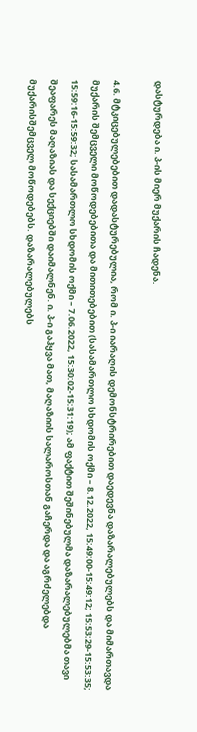დასტურდება ი. პ-ის მიერ მუქარის ჩადენა.

4.6. მტკიცებულებებით დადასტურებულია, რომ ი. პ-ი იარაღის დემონსტრირებით დაედევნა დაზარალებულებს და მიმართავდა მუქარის შემცველი მოწოდებებითა და მითითებებით (სასამართლო სხდომის ოქმი – 8.12.2022, 15:49:00-15:49:12; 15:53:29-15:53:35; 15:59:16-15:59:32; სასამართლო სხდომის ოქმი – 7.06.2022, 15:30:02-15:31:19); ამ ფაქტით შეშინებულმა დაზარალებულებმა თავი შეაფარეს მაღაზიას და სექციებში დაიმალნენ. ი. პ-ი გაჰყვა მათ, მაღაზიის სალაროსთან გაჩერდა და აგრძელებდა მუქარისშემცველ მოწოდებებს. დაზარალებულებს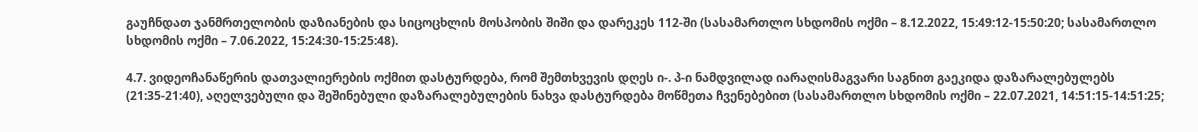გაუჩნდათ ჯანმრთელობის დაზიანების და სიცოცხლის მოსპობის შიში და დარეკეს 112-ში (სასამართლო სხდომის ოქმი – 8.12.2022, 15:49:12-15:50:20; სასამართლო სხდომის ოქმი – 7.06.2022, 15:24:30-15:25:48).

4.7. ვიდეოჩანაწერის დათვალიერების ოქმით დასტურდება, რომ შემთხვევის დღეს ი-. პ-ი ნამდვილად იარაღისმაგვარი საგნით გაეკიდა დაზარალებულებს (21:35-21:40), აღელვებული და შეშინებული დაზარალებულების ნახვა დასტურდება მოწმეთა ჩვენებებით (სასამართლო სხდომის ოქმი – 22.07.2021, 14:51:15-14:51:25;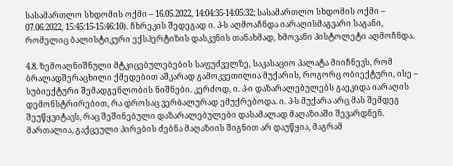სასამართლო სხდომის ოქმი – 16.05.2022, 14:04:35-14:05:32; სასამართლო სხდომის ოქმი – 07.06.2022, 15:45:15-15:46:10). ჩხრეკის შედეგად ი. პ-ს აღმოაჩნდა იარაღისმაგვარი საგანი, რომელიც ბალისტიკური ექსპერტიზის დასკვნის თანახმად, ხმოვანი პისტოლეტი აღმოჩნდა.

4.8. ზემოაღნიშნული მტკიცებულებების საფუძველზე, საკასაციო პალატა მიიჩნევს, რომ ბრალადშერაცხილი ქმედებით აშკარად გამოკვეთილია მუქარის, როგორც ობიექტური, ისე – სუბიექტური შემადგენლობის ნიშნები. კერძოდ, ი. პ-ი დაზარალებულებს გაეკიდა იარაღის დემონსტრირებით, რა დროსაც ვერბალურად ემუქრებოდა. ი. პ-ს მუქარა არც მას შემდეგ შეუწყვიტავს, რაც შეშინებული დაზარალებულები დასამალად მაღაზიაში შევარდნენ. მართალია, გაქცეული პირების ძებნა მაღაზიის შიგნით არ დაუწყია, მაგრამ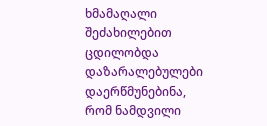ხმამაღალი შეძახილებით ცდილობდა დაზარალებულები დაერწმუნებინა, რომ ნამდვილი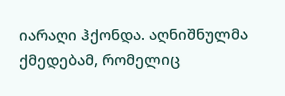იარაღი ჰქონდა. აღნიშნულმა ქმედებამ, რომელიც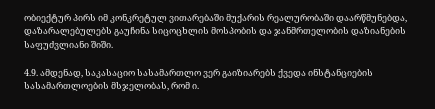ობიექტურ პირს იმ კონკრეტულ ვითარებაში მუქარის რეალურობაში დაარწმუნებდა, დაზარალებულებს გაუჩინა სიცოცხლის მოსპობის და ჯანმრთელობის დაზიანების საფუძვლიანი შიში.

4.9. ამდენად, საკასაციო სასამართლო ვერ გაიზიარებს ქვედა ინსტანციების სასამართლოების მსჯელობას, რომ ი.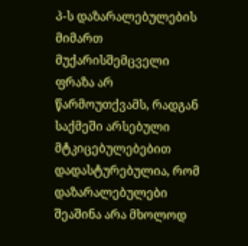პ-ს დაზარალებულების მიმართ მუქარისშემცველი ფრაზა არ წარმოუთქვამს, რადგან საქმეში არსებული მტკიცებულებებით დადასტურებულია, რომ დაზარალებულები შეაშინა არა მხოლოდ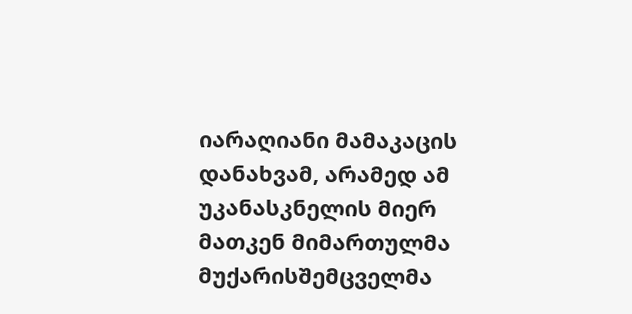იარაღიანი მამაკაცის დანახვამ, არამედ ამ უკანასკნელის მიერ მათკენ მიმართულმა მუქარისშემცველმა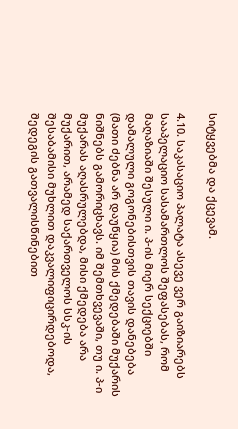სიტყვებმა და ქცევამ.

4.10. საკასაციო პალატა ასევე ვერ გაიზიარებს სააპელაციო სასამართლოს შეფასებას, რომ მაღაზიაში შესული ი. პ-ის მიერ სექციებში დამალული გოგონებისთვის თავის დანებება (მათი ძებნა არ დაუწყია) მის ქმედებაში მუქარის ნიშნებს გამორიცხავს. იმ შემთხვევაში, თუ ი. პ-ი მუქარას აღასრულებდა, მისი ქმედება არა მუქარით, არამედ საქართველოს სსკ-ის შესაბამისი მუხლით დაკვალიფიცირდებოდა, შედეგის გათვალისწინებით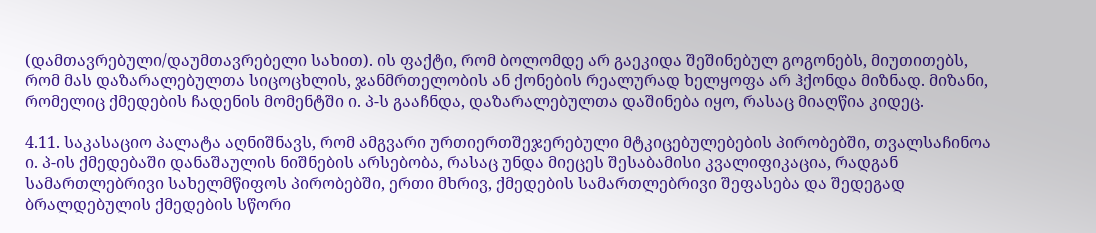(დამთავრებული/დაუმთავრებელი სახით). ის ფაქტი, რომ ბოლომდე არ გაეკიდა შეშინებულ გოგონებს, მიუთითებს, რომ მას დაზარალებულთა სიცოცხლის, ჯანმრთელობის ან ქონების რეალურად ხელყოფა არ ჰქონდა მიზნად. მიზანი, რომელიც ქმედების ჩადენის მომენტში ი. პ-ს გააჩნდა, დაზარალებულთა დაშინება იყო, რასაც მიაღწია კიდეც.

4.11. საკასაციო პალატა აღნიშნავს, რომ ამგვარი ურთიერთშეჯერებული მტკიცებულებების პირობებში, თვალსაჩინოა ი. პ-ის ქმედებაში დანაშაულის ნიშნების არსებობა, რასაც უნდა მიეცეს შესაბამისი კვალიფიკაცია, რადგან სამართლებრივი სახელმწიფოს პირობებში, ერთი მხრივ, ქმედების სამართლებრივი შეფასება და შედეგად ბრალდებულის ქმედების სწორი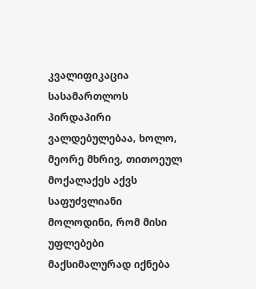კვალიფიკაცია სასამართლოს პირდაპირი ვალდებულებაა, ხოლო, მეორე მხრივ, თითოეულ მოქალაქეს აქვს საფუძვლიანი მოლოდინი, რომ მისი უფლებები მაქსიმალურად იქნება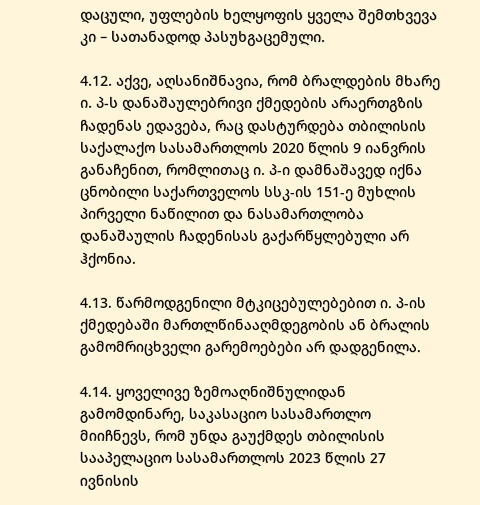დაცული, უფლების ხელყოფის ყველა შემთხვევა კი – სათანადოდ პასუხგაცემული.

4.12. აქვე, აღსანიშნავია, რომ ბრალდების მხარე ი. პ-ს დანაშაულებრივი ქმედების არაერთგზის ჩადენას ედავება, რაც დასტურდება თბილისის საქალაქო სასამართლოს 2020 წლის 9 იანვრის განაჩენით, რომლითაც ი. პ-ი დამნაშავედ იქნა ცნობილი საქართველოს სსკ-ის 151-ე მუხლის პირველი ნაწილით და ნასამართლობა დანაშაულის ჩადენისას გაქარწყლებული არ ჰქონია.

4.13. წარმოდგენილი მტკიცებულებებით ი. პ-ის ქმედებაში მართლწინააღმდეგობის ან ბრალის გამომრიცხველი გარემოებები არ დადგენილა.

4.14. ყოველივე ზემოაღნიშნულიდან გამომდინარე, საკასაციო სასამართლო მიიჩნევს, რომ უნდა გაუქმდეს თბილისის სააპელაციო სასამართლოს 2023 წლის 27 ივნისის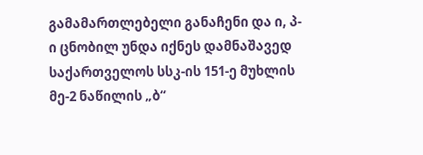გამამართლებელი განაჩენი და ი, პ-ი ცნობილ უნდა იქნეს დამნაშავედ საქართველოს სსკ-ის 151-ე მუხლის მე-2 ნაწილის „ბ“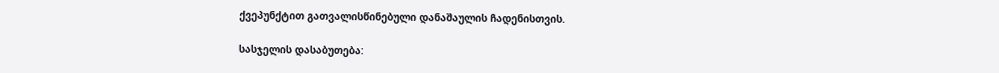ქვეპუნქტით გათვალისწინებული დანაშაულის ჩადენისთვის.

სასჯელის დასაბუთება: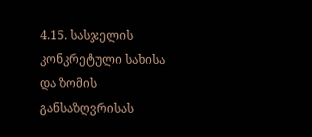4.15. სასჯელის კონკრეტული სახისა და ზომის განსაზღვრისას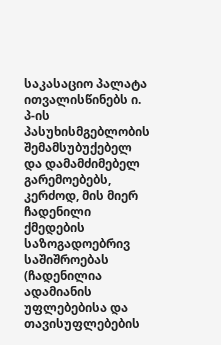საკასაციო პალატა ითვალისწინებს ი. პ-ის პასუხისმგებლობის შემამსუბუქებელ და დამამძიმებელ გარემოებებს, კერძოდ, მის მიერ ჩადენილი ქმედების საზოგადოებრივ საშიშროებას (ჩადენილია ადამიანის უფლებებისა და თავისუფლებების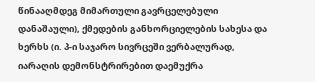წინააღმდეგ მიმართული გავრცელებული დანაშაული), ქმედების განხორციელების სახესა და ხერხს (ი. პ-ი საჯარო სივრცეში ვერბალურად, იარაღის დემონსტრირებით დაემუქრა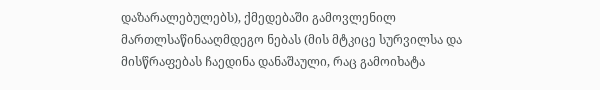დაზარალებულებს), ქმედებაში გამოვლენილ მართლსაწინააღმდეგო ნებას (მის მტკიცე სურვილსა და მისწრაფებას ჩაედინა დანაშაული, რაც გამოიხატა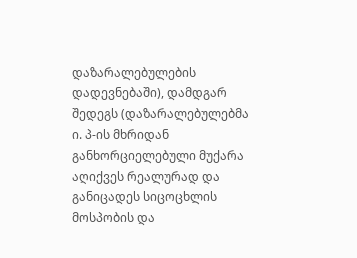დაზარალებულების დადევნებაში), დამდგარ შედეგს (დაზარალებულებმა ი. პ-ის მხრიდან განხორციელებული მუქარა აღიქვეს რეალურად და განიცადეს სიცოცხლის მოსპობის და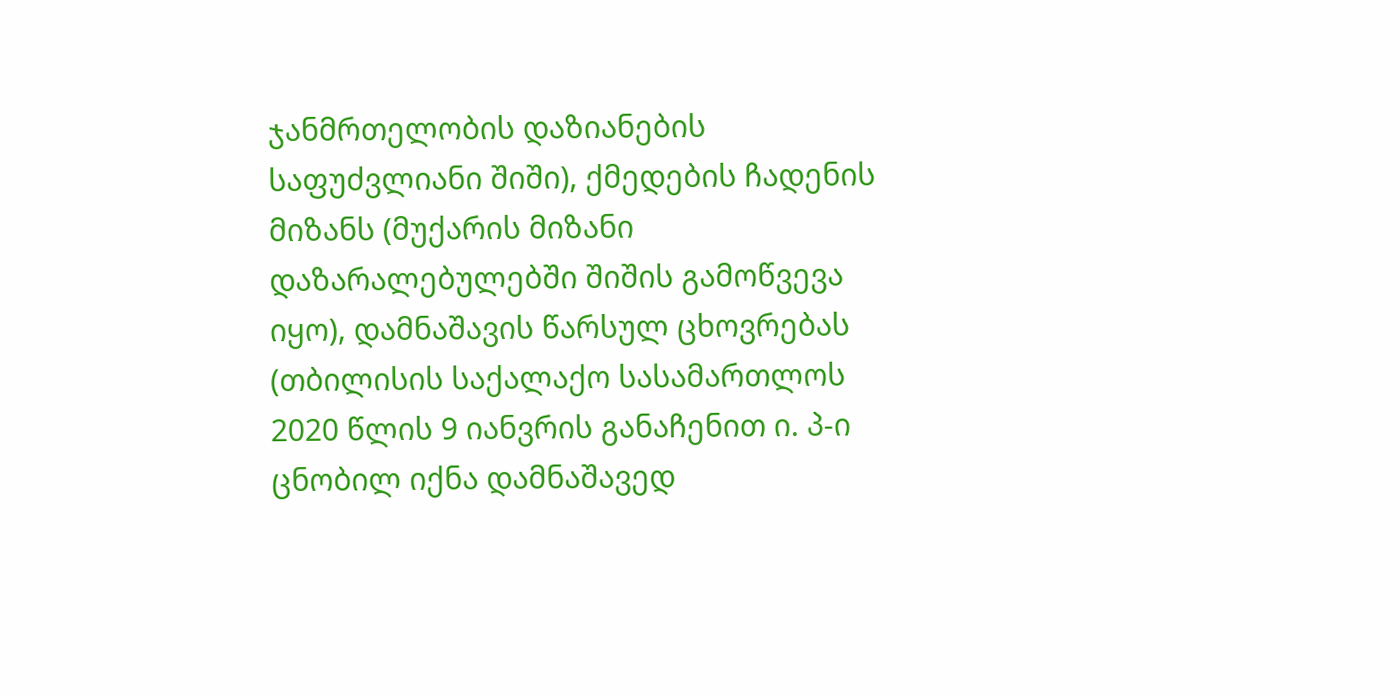ჯანმრთელობის დაზიანების საფუძვლიანი შიში), ქმედების ჩადენის მიზანს (მუქარის მიზანი დაზარალებულებში შიშის გამოწვევა იყო), დამნაშავის წარსულ ცხოვრებას (თბილისის საქალაქო სასამართლოს 2020 წლის 9 იანვრის განაჩენით ი. პ-ი ცნობილ იქნა დამნაშავედ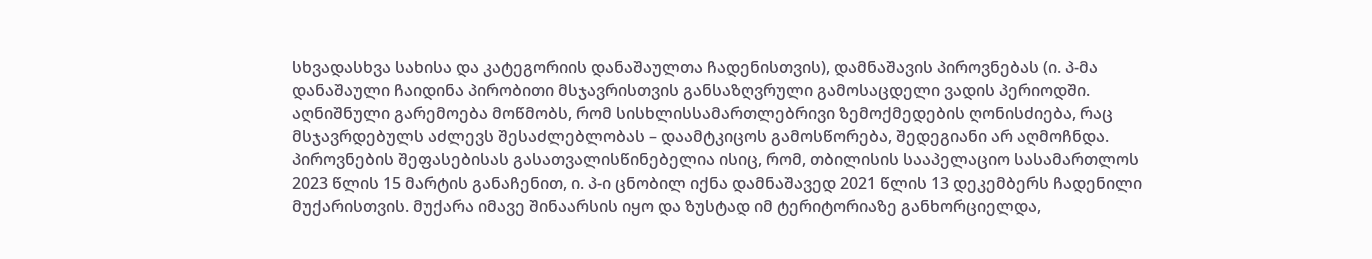სხვადასხვა სახისა და კატეგორიის დანაშაულთა ჩადენისთვის), დამნაშავის პიროვნებას (ი. პ-მა დანაშაული ჩაიდინა პირობითი მსჯავრისთვის განსაზღვრული გამოსაცდელი ვადის პერიოდში. აღნიშნული გარემოება მოწმობს, რომ სისხლისსამართლებრივი ზემოქმედების ღონისძიება, რაც მსჯავრდებულს აძლევს შესაძლებლობას – დაამტკიცოს გამოსწორება, შედეგიანი არ აღმოჩნდა. პიროვნების შეფასებისას გასათვალისწინებელია ისიც, რომ, თბილისის სააპელაციო სასამართლოს 2023 წლის 15 მარტის განაჩენით, ი. პ-ი ცნობილ იქნა დამნაშავედ 2021 წლის 13 დეკემბერს ჩადენილი მუქარისთვის. მუქარა იმავე შინაარსის იყო და ზუსტად იმ ტერიტორიაზე განხორციელდა,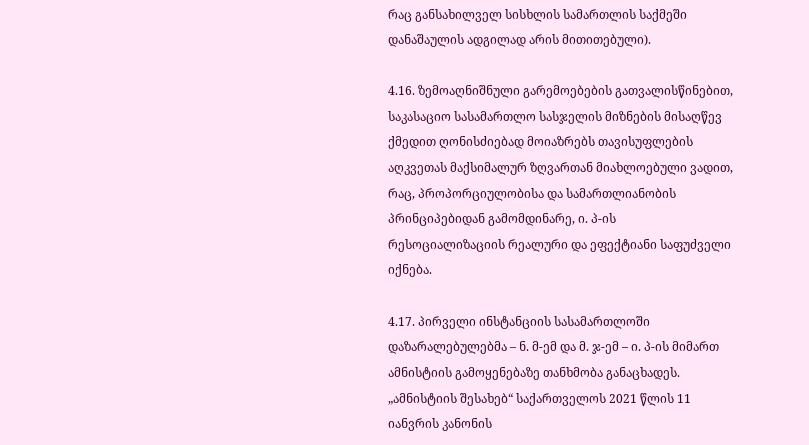რაც განსახილველ სისხლის სამართლის საქმეში დანაშაულის ადგილად არის მითითებული).

4.16. ზემოაღნიშნული გარემოებების გათვალისწინებით, საკასაციო სასამართლო სასჯელის მიზნების მისაღწევ ქმედით ღონისძიებად მოიაზრებს თავისუფლების აღკვეთას მაქსიმალურ ზღვართან მიახლოებული ვადით, რაც, პროპორციულობისა და სამართლიანობის პრინციპებიდან გამომდინარე, ი. პ-ის რესოციალიზაციის რეალური და ეფექტიანი საფუძველი იქნება.

4.17. პირველი ინსტანციის სასამართლოში დაზარალებულებმა – ნ. მ-ემ და მ. ჯ-ემ – ი. პ-ის მიმართ ამნისტიის გამოყენებაზე თანხმობა განაცხადეს. „ამნისტიის შესახებ“ საქართველოს 2021 წლის 11 იანვრის კანონის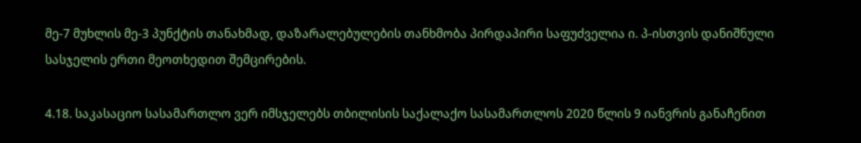მე-7 მუხლის მე-3 პუნქტის თანახმად, დაზარალებულების თანხმობა პირდაპირი საფუძველია ი. პ-ისთვის დანიშნული სასჯელის ერთი მეოთხედით შემცირების.

4.18. საკასაციო სასამართლო ვერ იმსჯელებს თბილისის საქალაქო სასამართლოს 2020 წლის 9 იანვრის განაჩენით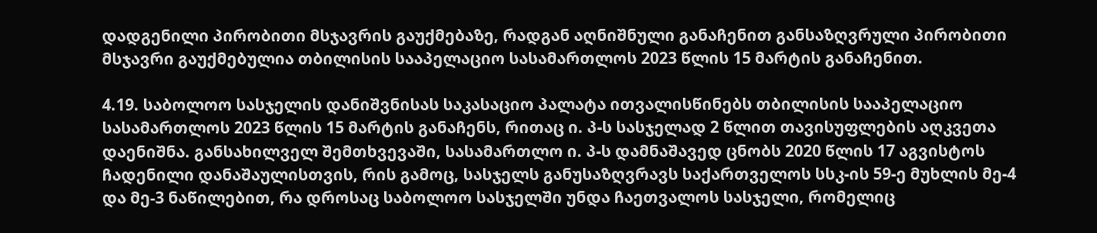დადგენილი პირობითი მსჯავრის გაუქმებაზე, რადგან აღნიშნული განაჩენით განსაზღვრული პირობითი მსჯავრი გაუქმებულია თბილისის სააპელაციო სასამართლოს 2023 წლის 15 მარტის განაჩენით.

4.19. საბოლოო სასჯელის დანიშვნისას საკასაციო პალატა ითვალისწინებს თბილისის სააპელაციო სასამართლოს 2023 წლის 15 მარტის განაჩენს, რითაც ი. პ-ს სასჯელად 2 წლით თავისუფლების აღკვეთა დაენიშნა. განსახილველ შემთხვევაში, სასამართლო ი. პ-ს დამნაშავედ ცნობს 2020 წლის 17 აგვისტოს ჩადენილი დანაშაულისთვის, რის გამოც, სასჯელს განუსაზღვრავს საქართველოს სსკ-ის 59-ე მუხლის მე-4 და მე‑3 ნაწილებით, რა დროსაც საბოლოო სასჯელში უნდა ჩაეთვალოს სასჯელი, რომელიც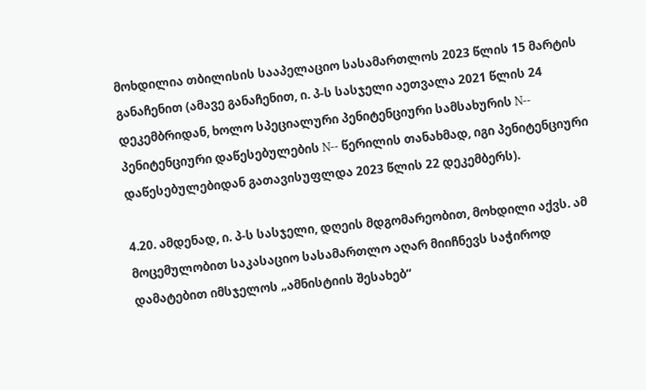მოხდილია თბილისის სააპელაციო სასამართლოს 2023 წლის 15 მარტის განაჩენით (ამავე განაჩენით, ი. პ-ს სასჯელი აეთვალა 2021 წლის 24 დეკემბრიდან, ხოლო სპეციალური პენიტენციური სამსახურის N-- პენიტენციური დაწესებულების N-- წერილის თანახმად, იგი პენიტენციური დაწესებულებიდან გათავისუფლდა 2023 წლის 22 დეკემბერს).

4.20. ამდენად, ი. პ-ს სასჯელი, დღეის მდგომარეობით, მოხდილი აქვს. ამ მოცემულობით საკასაციო სასამართლო აღარ მიიჩნევს საჭიროდ დამატებით იმსჯელოს „ამნისტიის შესახებ“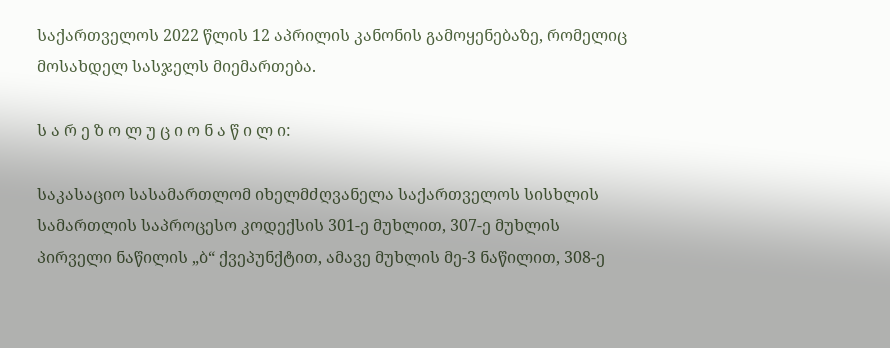საქართველოს 2022 წლის 12 აპრილის კანონის გამოყენებაზე, რომელიც მოსახდელ სასჯელს მიემართება.

ს ა რ ე ზ ო ლ უ ც ი ო ნ ა წ ი ლ ი:

საკასაციო სასამართლომ იხელმძღვანელა საქართველოს სისხლის სამართლის საპროცესო კოდექსის 301-ე მუხლით, 307-ე მუხლის პირველი ნაწილის „ბ“ ქვეპუნქტით, ამავე მუხლის მე-3 ნაწილით, 308-ე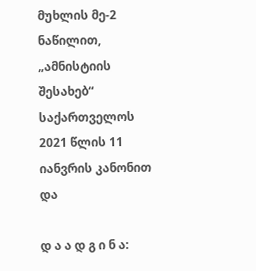მუხლის მე-2 ნაწილით, „ამნისტიის შესახებ“ საქართველოს 2021 წლის 11 იანვრის კანონით და

დ ა ა დ გ ი ნ ა: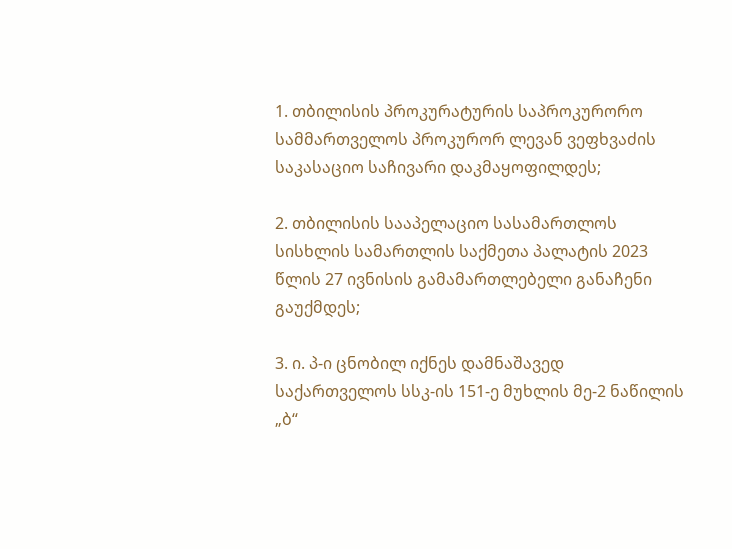1. თბილისის პროკურატურის საპროკურორო სამმართველოს პროკურორ ლევან ვეფხვაძის საკასაციო საჩივარი დაკმაყოფილდეს;

2. თბილისის სააპელაციო სასამართლოს სისხლის სამართლის საქმეთა პალატის 2023 წლის 27 ივნისის გამამართლებელი განაჩენი გაუქმდეს;

3. ი. პ-ი ცნობილ იქნეს დამნაშავედ საქართველოს სსკ-ის 151-ე მუხლის მე-2 ნაწილის „ბ“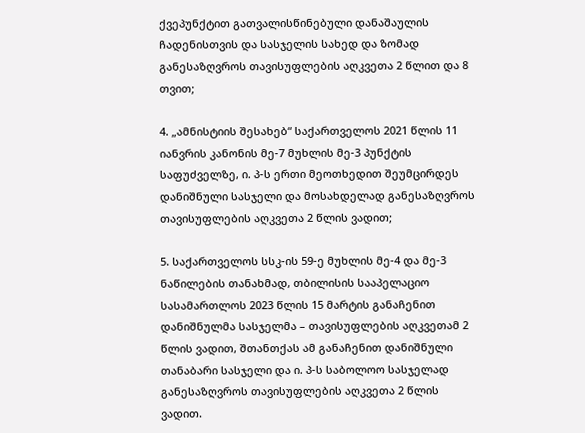ქვეპუნქტით გათვალისწინებული დანაშაულის ჩადენისთვის და სასჯელის სახედ და ზომად განესაზღვროს თავისუფლების აღკვეთა 2 წლით და 8 თვით;

4. „ამნისტიის შესახებ“ საქართველოს 2021 წლის 11 იანვრის კანონის მე-7 მუხლის მე-3 პუნქტის საფუძველზე, ი. პ-ს ერთი მეოთხედით შეუმცირდეს დანიშნული სასჯელი და მოსახდელად განესაზღვროს თავისუფლების აღკვეთა 2 წლის ვადით;

5. საქართველოს სსკ-ის 59-ე მუხლის მე-4 და მე-3 ნაწილების თანახმად, თბილისის სააპელაციო სასამართლოს 2023 წლის 15 მარტის განაჩენით დანიშნულმა სასჯელმა – თავისუფლების აღკვეთამ 2 წლის ვადით, შთანთქას ამ განაჩენით დანიშნული თანაბარი სასჯელი და ი. პ-ს საბოლოო სასჯელად განესაზღვროს თავისუფლების აღკვეთა 2 წლის ვადით.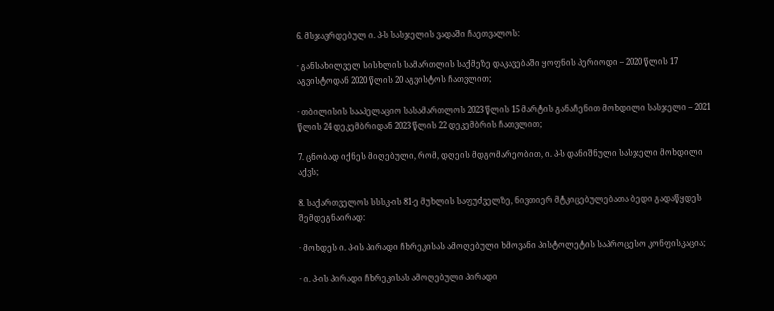6. მსჯავრდებულ ი. პ-ს სასჯელის ვადაში ჩაეთვალოს:

· განსახილველ სისხლის სამართლის საქმეზე დაკავებაში ყოფნის პერიოდი – 2020 წლის 17 აგვისტოდან 2020 წლის 20 აგვისტოს ჩათვლით;

· თბილისის სააპელაციო სასამართლოს 2023 წლის 15 მარტის განაჩენით მოხდილი სასჯელი – 2021 წლის 24 დეკემბრიდან 2023 წლის 22 დეკემბრის ჩათვლით;

7. ცნობად იქნეს მიღებული, რომ, დღეის მდგომარეობით, ი. პ-ს დანიშნული სასჯელი მოხდილი აქვს;

8. საქართველოს სსსკ-ის 81-ე მუხლის საფუძველზე, ნივთიერ მტკიცებულებათა ბედი გადაწყდეს შემდეგნაირად:

· მოხდეს ი. პ-ის პირადი ჩხრეკისას ამოღებული ხმოვანი პისტოლეტის საპროცესო კონფისკაცია;

· ი. პ-ის პირადი ჩხრეკისას ამოღებული პირადი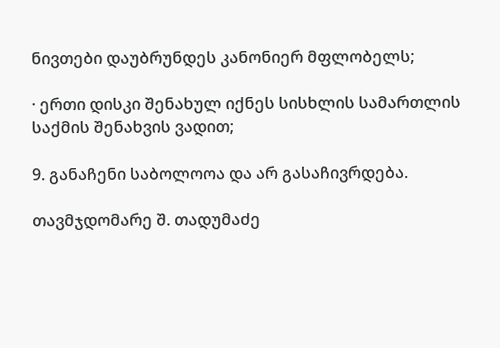ნივთები დაუბრუნდეს კანონიერ მფლობელს;

· ერთი დისკი შენახულ იქნეს სისხლის სამართლის საქმის შენახვის ვადით;

9. განაჩენი საბოლოოა და არ გასაჩივრდება.

თავმჯდომარე შ. თადუმაძე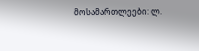მოსამართლეები: ლ.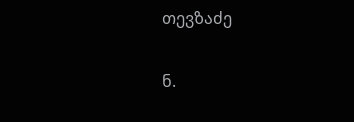თევზაძე

ნ.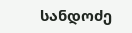სანდოძე